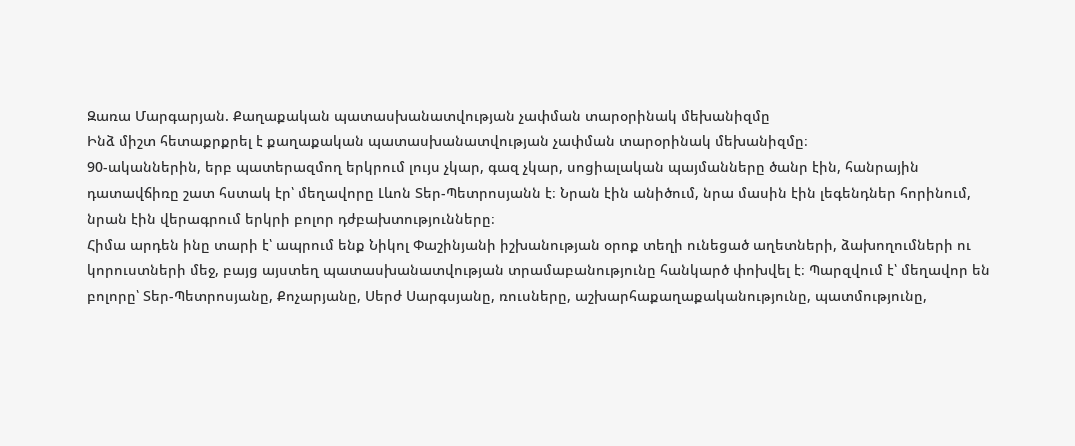Զառա Մարգարյան. Քաղաքական պատասխանատվության չափման տարօրինակ մեխանիզմը
Ինձ միշտ հետաքրքրել է քաղաքական պատասխանատվության չափման տարօրինակ մեխանիզմը։
90-ականներին, երբ պատերազմող երկրում լույս չկար, գազ չկար, սոցիալական պայմանները ծանր էին, հանրային դատավճիռը շատ հստակ էր՝ մեղավորը Լևոն Տեր-Պետրոսյանն է։ Նրան էին անիծում, նրա մասին էին լեգենդներ հորինում, նրան էին վերագրում երկրի բոլոր դժբախտությունները։
Հիմա արդեն ինը տարի է՝ ապրում ենք Նիկոլ Փաշինյանի իշխանության օրոք տեղի ունեցած աղետների, ձախողումների ու կորուստների մեջ, բայց այստեղ պատասխանատվության տրամաբանությունը հանկարծ փոխվել է։ Պարզվում է՝ մեղավոր են բոլորը՝ Տեր-Պետրոսյանը, Քոչարյանը, Սերժ Սարգսյանը, ռուսները, աշխարհաքաղաքականությունը, պատմությունը,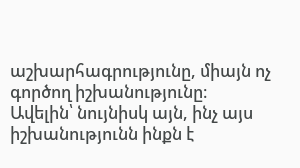աշխարհագրությունը, միայն ոչ գործող իշխանությունը։
Ավելին՝ նույնիսկ այն, ինչ այս իշխանությունն ինքն է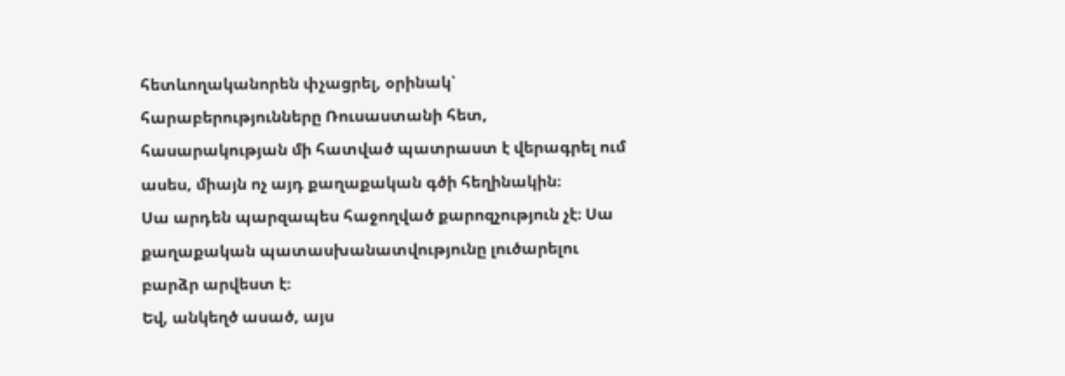հետևողականորեն փչացրել, օրինակ՝ հարաբերությունները Ռուսաստանի հետ, հասարակության մի հատված պատրաստ է վերագրել ում ասես, միայն ոչ այդ քաղաքական գծի հեղինակին։
Սա արդեն պարզապես հաջողված քարոզչություն չէ։ Սա քաղաքական պատասխանատվությունը լուծարելու բարձր արվեստ է։
Եվ, անկեղծ ասած, այս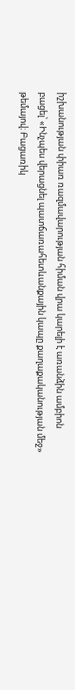իշխանության փիառ ռազմավարության հիման վրա կարելի է առանձին ամբիոն բացել՝ «Ինչպես վերացնել պատճառահետևանքային կապը քաղաքականության մեջ» թեմայով։ Բացառիկ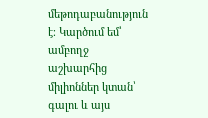մեթոդաբանություն է։ Կարծում եմ՝ ամբողջ աշխարհից միլիոններ կտան՝ գալու և այս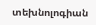տեխնոլոգիան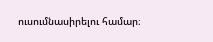ուսումնասիրելու համար։